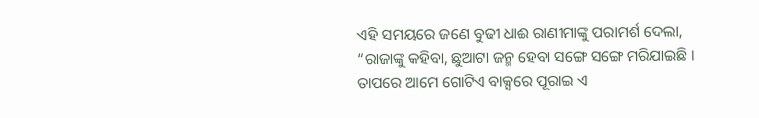ଏହି ସମୟରେ ଜଣେ ବୁଢୀ ଧାଈ ରାଣୀମାଙ୍କୁ ପରାମର୍ଶ ଦେଲା, “ରାଜାଙ୍କୁ କହିବା, ଛୁଆଟା ଜନ୍ମ ହେବା ସଙ୍ଗେ ସଙ୍ଗେ ମରିଯାଇଛି । ତାପରେ ଆମେ ଗୋଟିଏ ବାକ୍ସରେ ପୂରାଇ ଏ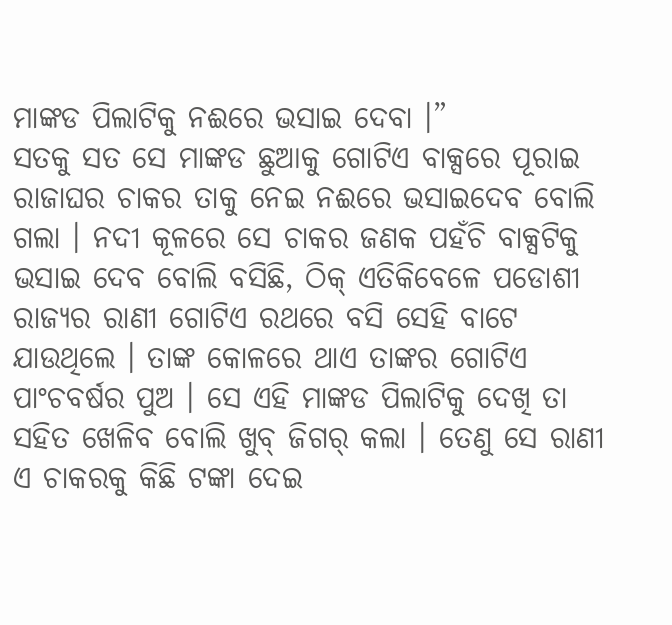ମାଙ୍କଡ ପିଲାଟିକୁ ନଈରେ ଭସାଇ ଦେବା ।”
ସତକୁ ସତ ସେ ମାଙ୍କଡ ଛୁଆକୁ ଗୋଟିଏ ବାକ୍ସରେ ପୂରାଇ ରାଜାଘର ଚାକର ତାକୁ ନେଇ ନଈରେ ଭସାଇଦେବ ବୋଲି ଗଲା । ନଦୀ କୂଳରେ ସେ ଚାକର ଜଣକ ପହଁଚି ବାକ୍ସଟିକୁ ଭସାଇ ଦେବ ବୋଲି ବସିଛି, ଠିକ୍ ଏତିକିବେଳେ ପଡୋଶୀ ରାଜ୍ୟର ରାଣୀ ଗୋଟିଏ ରଥରେ ବସି ସେହି ବାଟେ ଯାଉଥିଲେ । ତାଙ୍କ କୋଳରେ ଥାଏ ତାଙ୍କର ଗୋଟିଏ ପାଂଚବର୍ଷର ପୁଅ । ସେ ଏହି ମାଙ୍କଡ ପିଲାଟିକୁ ଦେଖି ତା ସହିତ ଖେଳିବ ବୋଲି ଖୁବ୍ ଜିଗର୍ କଲା । ତେଣୁ ସେ ରାଣୀ ଏ ଚାକରକୁ କିଛି ଟଙ୍କା ଦେଇ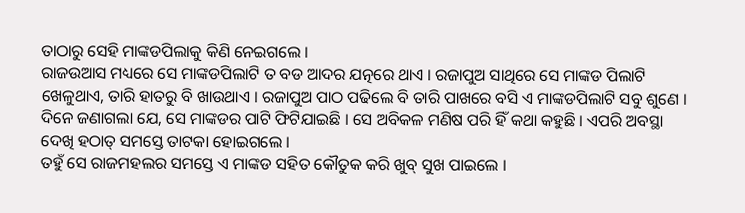ତାଠାରୁ ସେହି ମାଙ୍କଡପିଲାକୁ କିଣି ନେଇଗଲେ ।
ରାଜଉଆସ ମଧ୍ୟରେ ସେ ମାଙ୍କଡପିଲାଟି ତ ବଡ ଆଦର ଯତ୍ନରେ ଥାଏ । ରଜାପୁଅ ସାଥିରେ ସେ ମାଙ୍କଡ ପିଲାଟି ଖେଳୁଥାଏ, ତାରି ହାତରୁ ବି ଖାଉଥାଏ । ରଜାପୁଅ ପାଠ ପଢିଲେ ବି ତାରି ପାଖରେ ବସି ଏ ମାଙ୍କଡପିଲାଟି ସବୁ ଶୁଣେ । ଦିନେ ଜଣାଗଲା ଯେ, ସେ ମାଙ୍କଡର ପାଟି ଫିଟିଯାଇଛି । ସେ ଅବିକଳ ମଣିଷ ପରି ହିଁ କଥା କହୁଛି । ଏପରି ଅବସ୍ଥା ଦେଖି ହଠାତ୍ ସମସ୍ତେ ତାଟକା ହୋଇଗଲେ ।
ତହୁଁ ସେ ରାଜମହଲର ସମସ୍ତେ ଏ ମାଙ୍କଡ ସହିତ କୌତୁକ କରି ଖୁବ୍ ସୁଖ ପାଇଲେ ।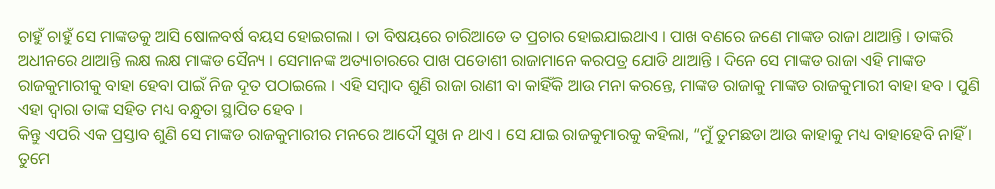ଚାହୁଁ ଚାହୁଁ ସେ ମାଙ୍କଡକୁ ଆସି ଷୋଳବର୍ଷ ବୟସ ହୋଇଗଲା । ତା ବିଷୟରେ ଚାରିଆଡେ ତ ପ୍ରଚାର ହୋଇଯାଇଥାଏ । ପାଖ ବଣରେ ଜଣେ ମାଙ୍କଡ ରାଜା ଥାଆନ୍ତି । ତାଙ୍କରି ଅଧୀନରେ ଥାଆନ୍ତି ଲକ୍ଷ ଲକ୍ଷ ମାଙ୍କଡ ସୈନ୍ୟ । ସେମାନଙ୍କ ଅତ୍ୟାଚାରରେ ପାଖ ପଡୋଶୀ ରାଜାମାନେ କରପତ୍ର ଯୋଡି ଥାଆନ୍ତି । ଦିନେ ସେ ମାଙ୍କଡ ରାଜା ଏହି ମାଙ୍କଡ ରାଜକୁମାରୀକୁ ବାହା ହେବା ପାଇଁ ନିଜ ଦୂତ ପଠାଇଲେ । ଏହି ସମ୍ବାଦ ଶୁଣି ରାଜା ରାଣୀ ବା କାହିଁକି ଆଉ ମନା କରନ୍ତେ, ମାଙ୍କଡ ରାଜାକୁ ମାଙ୍କଡ ରାଜକୁମାରୀ ବାହା ହବ । ପୁଣି ଏହା ଦ୍ୱାରା ତାଙ୍କ ସହିତ ମଧ୍ୟ ବନ୍ଧୁତା ସ୍ଥାପିତ ହେବ ।
କିନ୍ତୁ ଏପରି ଏକ ପ୍ରସ୍ତାବ ଶୁଣି ସେ ମାଙ୍କଡ ରାଜକୁମାରୀର ମନରେ ଆଦୌ ସୁଖ ନ ଥାଏ । ସେ ଯାଇ ରାଜକୁମାରକୁ କହିଲା, “ମୁଁ ତୁମଛଡା ଆଉ କାହାକୁ ମଧ୍ୟ ବାହାହେବି ନାହିଁ । ତୁମେ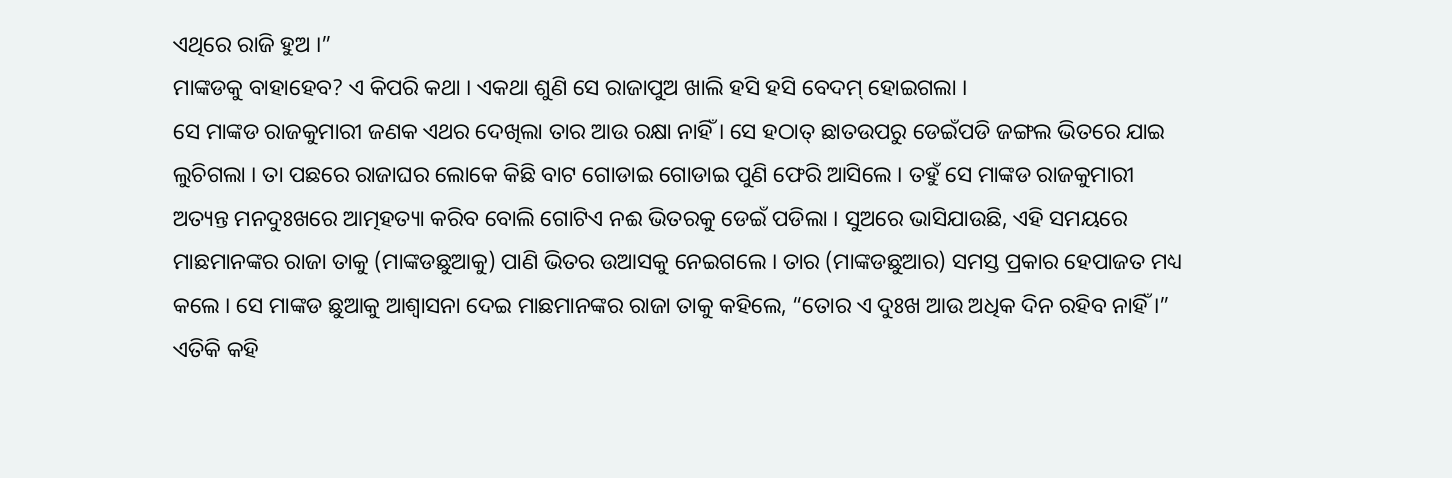ଏଥିରେ ରାଜି ହୁଅ ।”
ମାଙ୍କଡକୁ ବାହାହେବ? ଏ କିପରି କଥା । ଏକଥା ଶୁଣି ସେ ରାଜାପୁଅ ଖାଲି ହସି ହସି ବେଦମ୍ ହୋଇଗଲା ।
ସେ ମାଙ୍କଡ ରାଜକୁମାରୀ ଜଣକ ଏଥର ଦେଖିଲା ତାର ଆଉ ରକ୍ଷା ନାହିଁ । ସେ ହଠାତ୍ ଛାତଉପରୁ ଡେଇଁପଡି ଜଙ୍ଗଲ ଭିତରେ ଯାଇ ଲୁଚିଗଲା । ତା ପଛରେ ରାଜାଘର ଲୋକେ କିଛି ବାଟ ଗୋଡାଇ ଗୋଡାଇ ପୁଣି ଫେରି ଆସିଲେ । ତହୁଁ ସେ ମାଙ୍କଡ ରାଜକୁମାରୀ ଅତ୍ୟନ୍ତ ମନଦୁଃଖରେ ଆତ୍ମହତ୍ୟା କରିବ ବୋଲି ଗୋଟିଏ ନଈ ଭିତରକୁ ଡେଇଁ ପଡିଲା । ସୁଅରେ ଭାସିଯାଉଛି, ଏହି ସମୟରେ ମାଛମାନଙ୍କର ରାଜା ତାକୁ (ମାଙ୍କଡଛୁଆକୁ) ପାଣି ଭିତର ଉଆସକୁ ନେଇଗଲେ । ତାର (ମାଙ୍କଡଛୁଆର) ସମସ୍ତ ପ୍ରକାର ହେପାଜତ ମଧ୍ୟ କଲେ । ସେ ମାଙ୍କଡ ଛୁଆକୁ ଆଶ୍ୱାସନା ଦେଇ ମାଛମାନଙ୍କର ରାଜା ତାକୁ କହିଲେ, “ତୋର ଏ ଦୁଃଖ ଆଉ ଅଧିକ ଦିନ ରହିବ ନାହିଁ ।” ଏତିକି କହି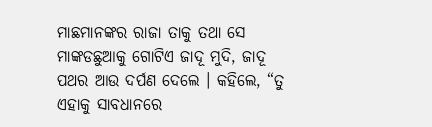ମାଛମାନଙ୍କର ରାଜା ତାକୁ ତଥା ସେ ମାଙ୍କଡଛୁଆକୁ ଗୋଟିଏ ଜାଦୂ ମୁଦି, ଜାଦୂ ପଥର ଆଉ ଦର୍ପଣ ଦେଲେ । କହିଲେ, “ତୁ ଏହାକୁ ସାବଧାନରେ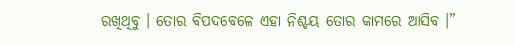ରଖିଥିବୁ । ତୋର ବିପଦବେଳେ ଏହା ନିଶ୍ଚୟ ତୋର କାମରେ ଆସିବ ।”